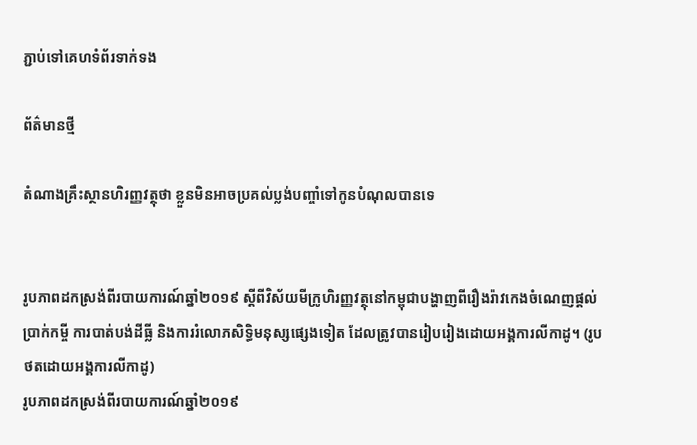ភ្ជាប់ទៅគេហទំព័រទាក់ទង

ព័ត៌មានថ្មី

តំណាងគ្រឹះស្ថានហិរញ្ញវត្ថុថា ខ្លួនមិនអាចប្រគល់ប្លង់បញ្ចាំទៅកូនបំណុលបានទេ


រូបភាពដកស្រង់ពីរបាយការណ៍ឆ្នាំ២០១៩ ស្ដីពីវិស័យមីក្រូហិរញ្ញវត្ថុនៅកម្ពុជាបង្ហាញពីរឿងរ៉ាវកេងចំណេញផ្ដល់ប្រាក់កម្ចី ការបាត់បង់ដីធ្លី និងការរំលោភសិទ្ធិមនុស្សផ្សេងទៀត ដែលត្រូវបានរៀបរៀងដោយអង្គការលីកាដូ។ (រូបថតដោយអង្គការលីកាដូ)
រូបភាពដកស្រង់ពីរបាយការណ៍ឆ្នាំ២០១៩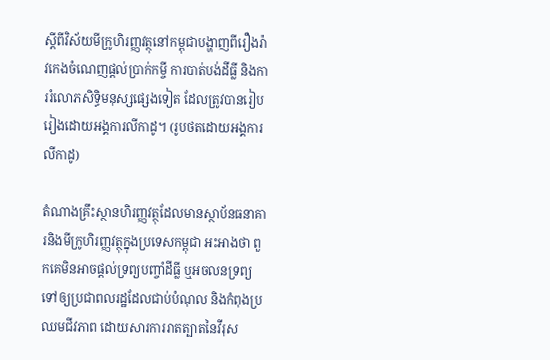ស្ដីពីវិស័យមីក្រូហិរញ្ញវត្ថុនៅកម្ពុជាបង្ហាញពីរឿងរ៉ាវកេងចំណេញផ្ដល់ប្រាក់កម្ចី ការបាត់បង់ដីធ្លី និងការរំលោភសិទ្ធិមនុស្សផ្សេងទៀត ដែលត្រូវបានរៀបរៀងដោយអង្គការលីកាដូ។ (រូបថតដោយអង្គការលីកាដូ)

តំណាងគ្រឹះស្ថានហិរញ្ញវត្ថុដែលមានស្ថាប័នធនាគារនិងមីក្រូហិរញ្ញវត្ថុក្នុងប្រទេសកម្ពុជា អះអាងថា ពួកគេមិនអាចផ្តល់ទ្រព្យបញ្ចាំដីធ្លី ឬអចលនទ្រព្យទៅឲ្យប្រជាពលរដ្ឋដែលជាប់បំណុល និងកំពុងប្រឈមជីវភាព ដោយសារការរាតត្បាតនៃវីរុស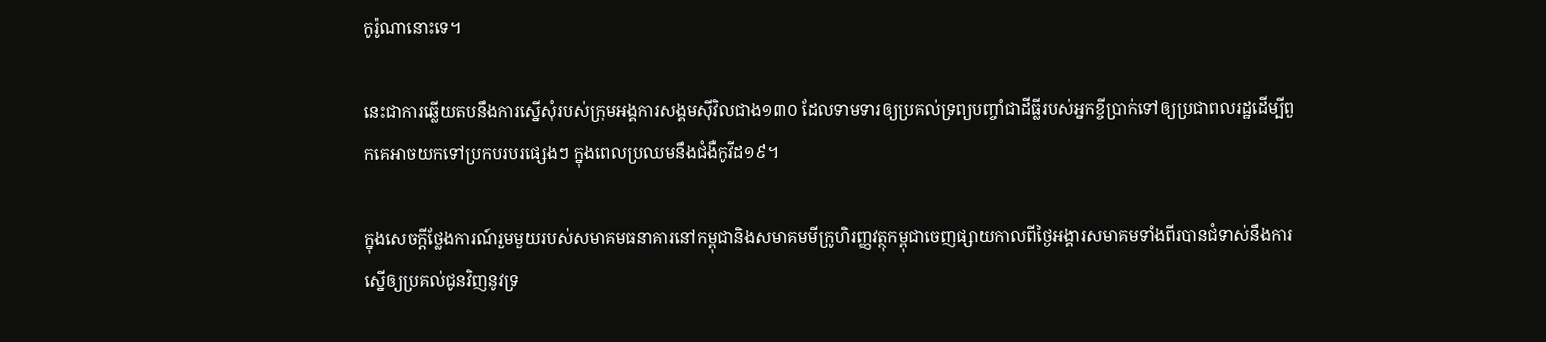កូរ៉ូណានោះទេ។

នេះជាការឆ្លើយតបនឹងការស្នើសុំរបស់ក្រុមអង្គការសង្គមស៊ីវិលជាង១៣០ ដែលទាមទារឲ្យប្រគល់ទ្រព្យបញ្ចាំជាដីធ្លីរបស់អ្នកខ្ចីបា្រក់ទៅឲ្យប្រជាពលរដ្ឋដើម្បីពួកគេអាចយកទៅប្រកបរបរផ្សេងៗ ក្នុងពេលប្រឈមនឹងជំងឺកូវីដ១៩។

ក្នុងសេចក្តីថ្លែងការណ៍រួមមួយរបស់សមាគមធនាគារនៅកម្ពុជានិងសមាគមមីក្រូហិរញ្ញវត្ថុកម្ពុជាចេញផ្សាយកាលពីថ្ងៃអង្គារសមាគមទាំងពីរបានជំទាស់នឹងការស្នើឲ្យប្រគល់ជូនវិញនូវទ្រ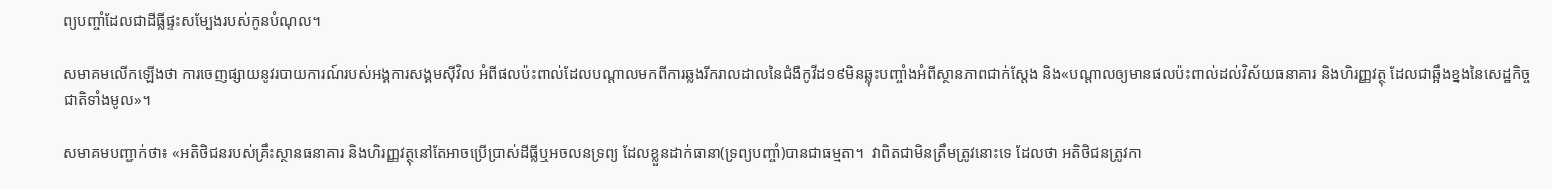ព្យបញ្ចាំដែលជាដីធ្លីផ្ទះសម្បែងរបស់កូនបំណុល។

សមាគមលើកឡើងថា ការចេញផ្សាយនូវរបាយការណ៍របស់អង្គការសង្គមស៊ីវិល អំពីផលប៉ះពាល់ដែលបណ្តាលមកពីការឆ្លងរីករាលដាលនៃជំងឺកូវីដ១៩មិនឆ្លុះបញ្ចាំងអំពីស្ថានភាពជាក់ស្តែង និង«បណ្តាលឲ្យមានផលប៉ះពាល់ដល់វិស័យធនាគារ និងហិរញ្ញវត្ថុ ដែលជាឆ្អឹងខ្នងនៃសេដ្ឋកិច្ចជាតិទាំងមូល»។

សមាគមបញ្ជាក់ថា៖ «អតិថិជនរបស់គ្រឹះស្ថានធនាគារ និងហិរញ្ញវត្ថុនៅតែអាចប្រើប្រាស់ដីធ្លីឬអចលនទ្រព្យ ដែលខ្លួនដាក់ធានា(ទ្រព្យបញ្ចាំ)បានជាធម្មតា។  វាពិតជាមិនត្រឹមត្រូវនោះទេ ដែលថា អតិថិជនត្រូវកា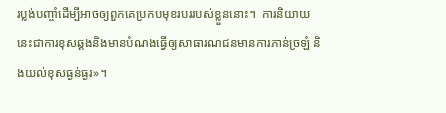រប្លង់បញ្ចាំដើម្បីអាចឲ្យពួកគេប្រកបមុខរបររបស់ខ្លួននោះ។  ការនិយាយនេះជាការខុសឆ្គងនិងមានបំណងធ្វើឲ្យសាធារណជនមានការភាន់ច្រឡំ និងយល់ខុសធ្ងន់ធ្ងរ»។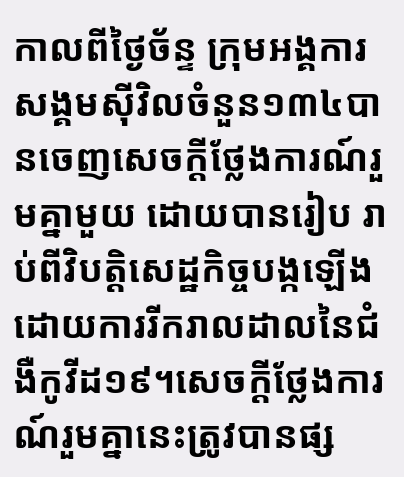កាលពីថ្ងៃច័ន្ទ ក្រុមអង្គការសង្គមស៊ីវិលចំនួន១៣៤បានចេញសេចក្តីថ្លែងការណ៍រួមគ្នាមួយ ដោយបានរៀប រាប់ពីវិបត្តិសេដ្ឋកិច្ចបង្កឡើងដោយការរីករាលដាលនៃជំងឺកូវីដ១៩។សេចក្តីថ្លែងការណ៍រួមគ្នានេះត្រូវបានផ្ស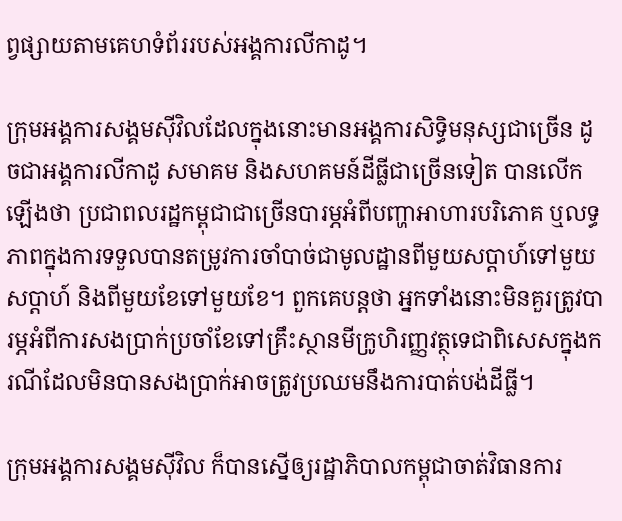ព្វផ្សាយតាមគេហទំព័ររបស់អង្គការលីកាដូ។

ក្រុមអង្គការសង្គមស៊ីវិលដែលក្នុងនោះមានអង្គការសិទ្ធិមនុស្សជាច្រើន ដូចជាអង្គការលីកាដូ សមាគម និងសហគមន៍ដីធ្លីជាច្រើនទៀត បានលើកឡើងថា ប្រជាពលរដ្ឋកម្ពុជាជាច្រើនបារម្ភអំពីបញ្ហាអាហារបរិភោគ ឬលទ្ធភាពក្នុងការទទួលបានតម្រូវការចាំបាច់ជាមូលដ្ឋានពីមួយសប្តាហ៍ទៅមួយសប្តាហ៍ និងពីមួយខែទៅមួយខែ។ ពួកគេបន្តថា អ្នកទាំងនោះមិនគួរត្រូវបារម្ភអំពីការសងប្រាក់ប្រចាំខែទៅគ្រឹះស្ថានមីក្រូហិរញ្ញវត្ថុទេជាពិសេសក្នុងករណីដែលមិនបានសងប្រាក់អាចត្រូវប្រឈមនឹងការបាត់បង់ដីធ្លី។

ក្រុមអង្គការសង្គមស៊ីវិល ក៏បានស្នើឲ្យរដ្ឋាភិបាលកម្ពុជាចាត់វិធានការ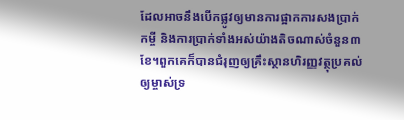ដែលអាចនឹងបើកផ្លូវឲ្យមានការផ្អាកការសងប្រាក់កម្ចី និងការប្រាក់ទាំងអស់យ៉ាងតិចណាស់ចំនួន៣ខែ។ពួកគេក៏បានជំរុញឲ្យគ្រឹះស្ថានហិរញ្ញវត្ថុប្រគល់ឲ្យម្ចាស់ទ្រ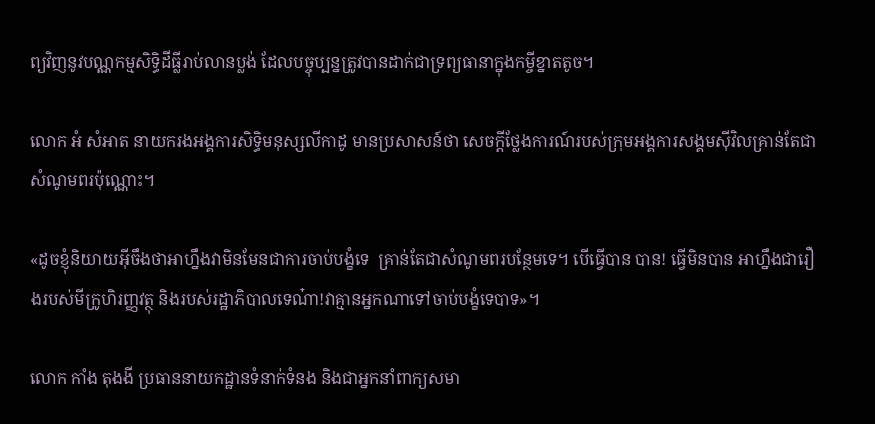ព្យវិញនូវបណ្ណកម្មសិទ្ធិដីធ្លីរាប់លានប្លង់ ដែលបច្ចុប្បន្នត្រូវបានដាក់ជាទ្រព្យធានាក្នុងកម្ចីខ្នាតតូច។

លោក អំ សំអាត នាយករងអង្គការសិទ្ធិមនុស្សលីកាដូ មានប្រសាសន៍ថា សេចក្តីថ្លែងការណ៍របស់ក្រុមអង្គការសង្គមស៊ីវិលគ្រាន់តែជាសំណូមពរប៉ុណ្ណោះ។

«ដូចខ្ញុំនិយាយអ៊ីចឹងថាអាហ្នឹងវាមិនមែនជាការចាប់បង្ខំទេ  គ្រាន់តែជាសំណូមពរបន្ថែមទេ។ បើធ្វើបាន បាន! ធ្វើមិនបាន អាហ្នឹងជារឿងរបស់មីក្រូហិរញ្ញវត្ថុ និងរបស់រដ្ឋាភិបាលទេណ៎ា!វាគ្មានអ្នកណាទៅចាប់បង្ខំទេបាទ»។

លោក កាំង តុងងី ប្រធាននាយកដ្ឋានទំនាក់ទំនង និងជាអ្នកនាំពាក្យសមា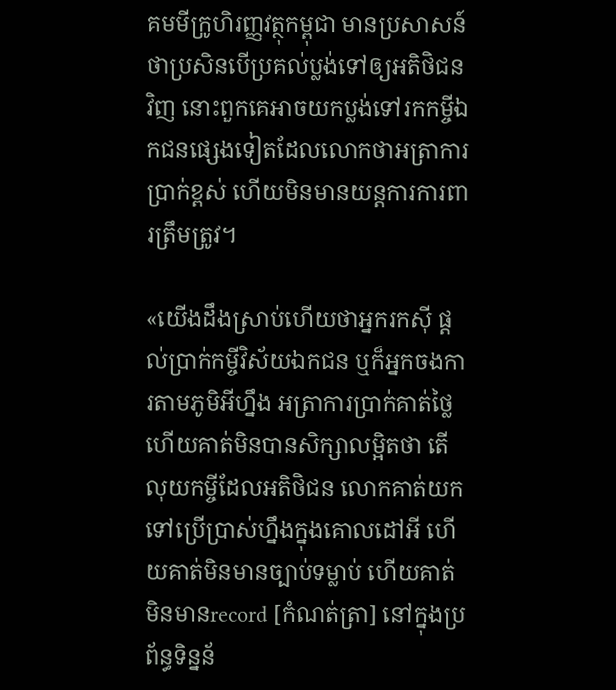គមមីក្រូហិរញ្ញវត្ថុកម្ពុជា មានប្រសាសន៍ថាប្រសិនបើប្រគល់ប្លង់ទៅឲ្យអតិថិជនវិញ នោះពួកគេអាចយកប្លង់ទៅរកកម្ចីឯកជនផ្សេងទៀតដែលលោកថាអត្រាការប្រាក់ខ្ពស់ ហើយមិនមានយន្តការការពារត្រឹមត្រូវ។

«យើងដឹងស្រាប់ហើយថាអ្នករកស៊ី ផ្តល់ប្រាក់កម្ចីវិស័យឯកជន ឬក៏អ្នកចងការតាមភូមិអីហ្នឹង អត្រាការប្រាក់គាត់ថ្លៃ ហើយគាត់មិនបានសិក្សាលម្អិតថា តើលុយកម្ចីដែលអតិថិជន លោកគាត់យកទៅប្រើប្រាស់ហ្នឹងក្នុងគោលដៅអី ហើយគាត់មិនមានច្បាប់ទម្លាប់ ហើយគាត់មិនមានrecord [កំណត់ត្រា] នៅក្នុងប្រព័ន្ធទិន្នន័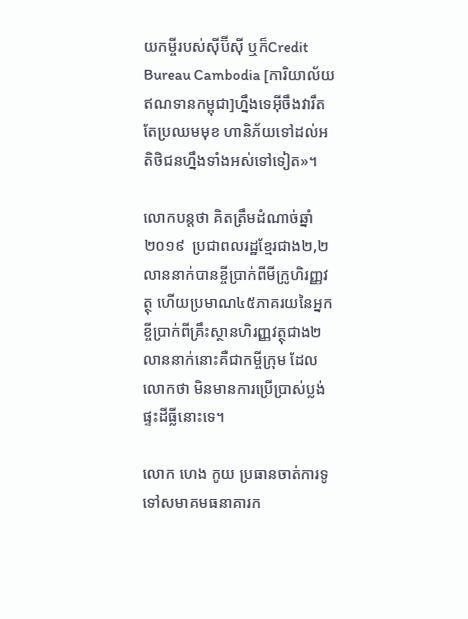យកម្ចីរបស់ស៊ីប៊ីស៊ី ឬក៏Credit Bureau Cambodia [ការិយាល័យឥណទានកម្ពុជា]ហ្នឹងទេអ៊ីចឹងវារឹតតែប្រឈមមុខ ហានិភ័យទៅដល់អតិថិជនហ្នឹងទាំងអស់ទៅទៀត»។

លោកបន្តថា គិតត្រឹមដំណាច់ឆ្នាំ២០១៩  ប្រជាពលរដ្ឋខែ្មរជាង២,២លាននាក់បានខ្ចីប្រាក់ពីមីក្រូហិរញ្ញវត្ថុ ហើយប្រមាណ៤៥ភាគរយនៃអ្នកខ្ចីប្រាក់ពីគ្រឹះស្ថានហិរញ្ញវត្ថុជាង២លាននាក់នោះគឺជាកម្ចីក្រុម ដែលលោកថា មិនមានការប្រើប្រាស់ប្លង់ផ្ទះដីធ្លីនោះទេ។

លោក ហេង កូយ ប្រធានចាត់ការទូទៅសមាគមធនាគារក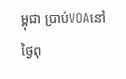ម្ពុជា ប្រាប់VOAនៅថ្ងៃពុ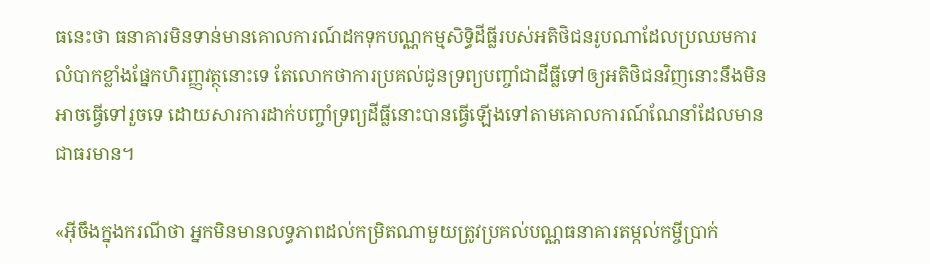ធនេះថា ធនាគារមិនទាន់មានគោលការណ៍ដកទុកបណ្ណកម្មសិទិ្ធដីធ្លីរបស់អតិថិជនរូបណាដែលប្រឈមការលំបាកខ្លាំងផ្នែកហិរញ្ញវត្ថុនោះទេ តែលោកថាការប្រគល់ជូនទ្រព្យបញ្ចាំជាដីធ្លីទៅឲ្យអតិថិជនវិញនោះនឹងមិនអាចធ្វើទៅរួចទេ ដោយសារការដាក់បញ្ចាំទ្រព្យដីធ្លីនោះបានធ្វើឡើងទៅតាមគោលការណ៍ណែនាំដែលមានជាធរមាន។

«អ៊ីចឹងក្នុងករណីថា អ្នកមិនមានលទ្ធភាពដល់កម្រិតណាមួយត្រូវប្រគល់បណ្ណធនាគារតម្កល់កម្ចីប្រាក់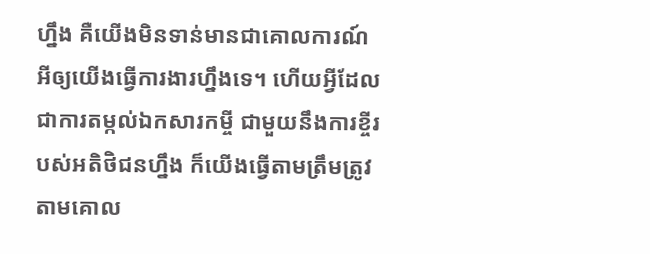ហ្នឹង គឺយើងមិនទាន់មានជាគោលការណ៍អីឲ្យយើងធ្វើការងារហ្នឹងទេ។ ហើយអ្វីដែលជាការតម្កល់ឯកសារកម្ចី ជាមួយនឹងការខ្ចីរបស់អតិថិជនហ្នឹង ក៏យើងធ្វើតាមត្រឹមត្រូវ តាមគោល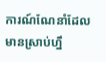ការណ៍ណែនាំដែលមានស្រាប់ហ្នឹ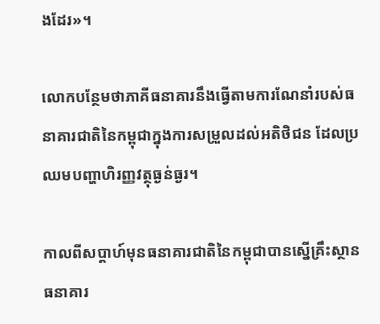ងដែរ»។

លោកបន្ថែមថាភាគីធនាគារនឹងធ្វើតាមការណែនាំរបស់ធនាគារជាតិនៃកម្ពុជាក្នុងការសម្រួលដល់អតិថិជន ដែលប្រឈមបញ្ហាហិរញ្ញវត្ថុធ្ងន់ធ្ងរ។

កាលពីសប្តាហ៍មុនធនាគារជាតិនៃកម្ពុជាបានស្នើគ្រឹះស្ថានធនាគារ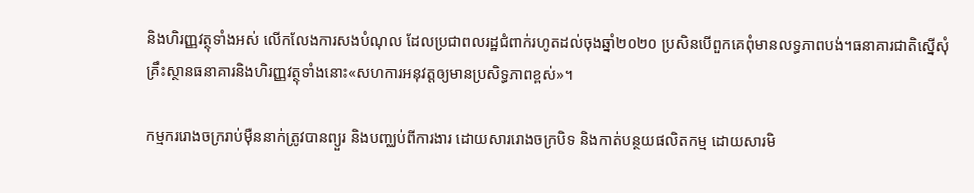និងហិរញ្ញវត្ថុទាំងអស់ លើកលែងការសងបំណុល ដែលប្រជាពលរដ្ឋជំពាក់រហូតដល់ចុងឆ្នាំ២០២០ ប្រសិនបើពួកគេពុំមានលទ្ធភាពបង់។ធនាគារជាតិស្នើសុំគ្រឹះស្ថានធនាគារនិងហិរញ្ញវត្ថុទាំងនោះ«សហការអនុវត្តឲ្យមានប្រសិទ្ធភាពខ្ពស់»។

កម្មកររោងចក្ររាប់ម៉ឺននាក់ត្រូវបានព្យួរ និងបញ្ឈប់ពីការងារ ដោយសាររោងចក្របិទ និងកាត់បន្ថយផលិតកម្ម ដោយសារមិ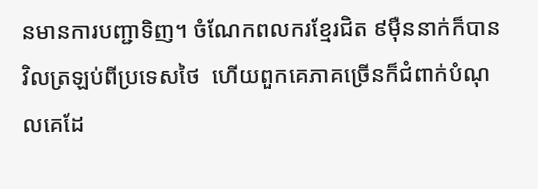នមានការបញ្ជាទិញ។ ចំណែកពលករខ្មែរជិត ៩ម៉ឺននាក់ក៏បានវិលត្រឡប់ពីប្រទេសថៃ  ហើយពួកគេភាគច្រើនក៏ជំពាក់បំណុលគេដែ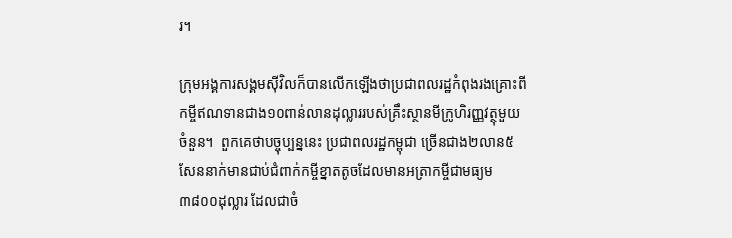រ។

ក្រុមអង្គការសង្គមស៊ីវិលក៏បានលើកឡើងថាប្រជាពលរដ្ឋកំពុងរងគ្រោះពីកម្ចីឥណទានជាង១០ពាន់លានដុល្លាររបស់គ្រឹះស្ថានមីក្រូហិរញ្ញវត្ថុមួយចំនួន។  ពួកគេថាបច្ចុប្បន្ននេះ ប្រជាពលរដ្ឋកម្ពុជា ច្រើនជាង២លាន៥សែននាក់មានជាប់ជំពាក់កម្ចីខ្នាតតូចដែលមានអត្រាកម្ចីជាមធ្យម៣៨០០ដុល្លារ ដែលជាចំ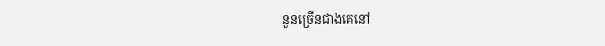នួនច្រើនជាងគេនៅ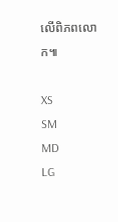លើពិភពលោក៕

XS
SM
MD
LG